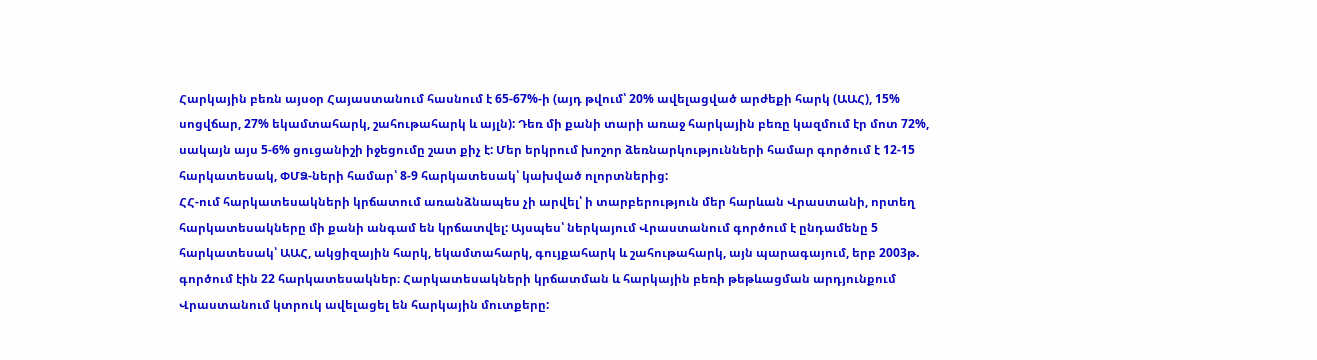Հարկային բեռն այսօր Հայաստանում հասնում է 65-67%-ի (այդ թվում՝ 20% ավելացված արժեքի հարկ (ԱԱՀ), 15% սոցվճար, 27% եկամտահարկ, շահութահարկ և այլն): Դեռ մի քանի տարի առաջ հարկային բեռը կազմում էր մոտ 72%, սակայն այս 5-6% ցուցանիշի իջեցումը շատ քիչ է: Մեր երկրում խոշոր ձեռնարկությունների համար գործում է 12-15 հարկատեսակ, ՓՄՁ-ների համար՝ 8-9 հարկատեսակ՝ կախված ոլորտներից:
ՀՀ-ում հարկատեսակների կրճատում առանձնապես չի արվել՝ ի տարբերություն մեր հարևան Վրաստանի, որտեղ հարկատեսակները մի քանի անգամ են կրճատվել: Այսպես՝ ներկայում Վրաստանում գործում է ընդամենը 5 հարկատեսակ՝ ԱԱՀ, ակցիզային հարկ, եկամտահարկ, գույքահարկ և շահութահարկ, այն պարագայում, երբ 2003թ. գործում էին 22 հարկատեսակներ։ Հարկատեսակների կրճատման և հարկային բեռի թեթևացման արդյունքում Վրաստանում կտրուկ ավելացել են հարկային մուտքերը: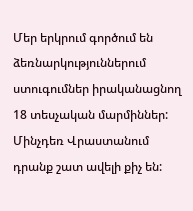Մեր երկրում գործում են ձեռնարկություններում ստուգումներ իրականացնող 18 տեսչական մարմիններ: Մինչդեռ Վրաստանում դրանք շատ ավելի քիչ են: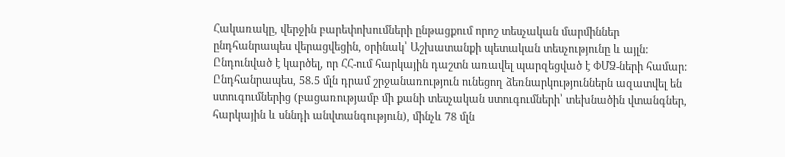Հակառակը, վերջին բարեփոխումների ընթացքում որոշ տեսչական մարմիններ ընդհանրապես վերացվեցին, օրինակ՝ Աշխատանքի պետական տեսչությունը և այլն:
Ընդունված է կարծել, որ ՀՀ-ում հարկային դաշտն առավել պարզեցված է ՓՄՁ-ների համար: Ընդհանրապես, 58.5 մլն դրամ շրջանառություն ունեցող ձեռնարկություններն ազատվել են ստուգումներից (բացառությամբ մի քանի տեսչական ստուգումների՝ տեխնածին վտանգներ, հարկային և սննդի անվտանգություն), մինչև 78 մլն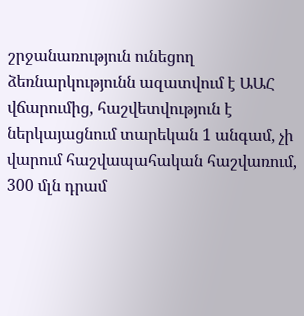շրջանառություն ունեցող ձեռնարկությունն ազատվում է ԱԱՀ վճարումից, հաշվետվություն է ներկայացնում տարեկան 1 անգամ, չի վարում հաշվապահական հաշվառում, 300 մլն դրամ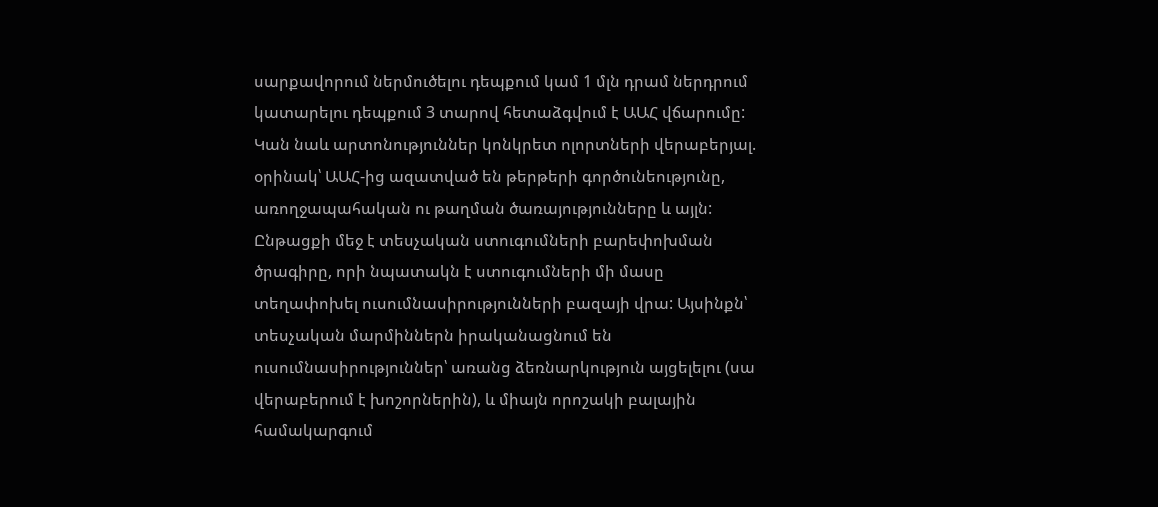սարքավորում ներմուծելու դեպքում կամ 1 մլն դրամ ներդրում կատարելու դեպքում 3 տարով հետաձգվում է ԱԱՀ վճարումը:
Կան նաև արտոնություններ կոնկրետ ոլորտների վերաբերյալ. օրինակ՝ ԱԱՀ-ից ազատված են թերթերի գործունեությունը, առողջապահական ու թաղման ծառայությունները և այլն: Ընթացքի մեջ է տեսչական ստուգումների բարեփոխման ծրագիրը, որի նպատակն է ստուգումների մի մասը տեղափոխել ուսումնասիրությունների բազայի վրա: Այսինքն՝ տեսչական մարմիններն իրականացնում են ուսումնասիրություններ՝ առանց ձեռնարկություն այցելելու (սա վերաբերում է խոշորներին), և միայն որոշակի բալային համակարգում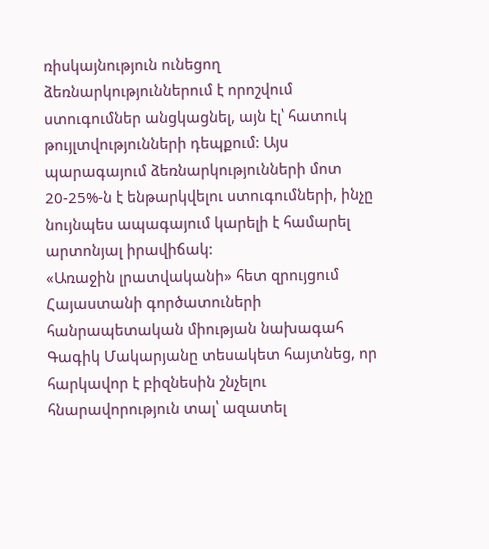ռիսկայնություն ունեցող ձեռնարկություններում է որոշվում ստուգումներ անցկացնել, այն էլ՝ հատուկ թույլտվությունների դեպքում: Այս պարագայում ձեռնարկությունների մոտ 20-25%-ն է ենթարկվելու ստուգումների, ինչը նույնպես ապագայում կարելի է համարել արտոնյալ իրավիճակ:
«Առաջին լրատվականի» հետ զրույցում Հայաստանի գործատուների հանրապետական միության նախագահ Գագիկ Մակարյանը տեսակետ հայտնեց, որ հարկավոր է բիզնեսին շնչելու հնարավորություն տալ՝ ազատել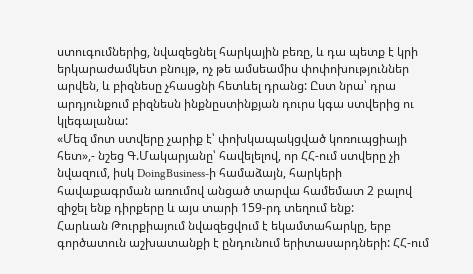ստուգումներից, նվազեցնել հարկային բեռը, և դա պետք է կրի երկարաժամկետ բնույթ, ոչ թե ամսեամիս փոփոխություններ արվեն, և բիզնեսը չհասցնի հետևել դրանց: Ըստ նրա՝ դրա արդյունքում բիզնեսն ինքնըստինքյան դուրս կգա ստվերից ու կլեգալանա:
«Մեզ մոտ ստվերը չարիք է՝ փոխկապակցված կոռուպցիայի հետ»,- նշեց Գ.Մակարյանը՝ հավելելով, որ ՀՀ-ում ստվերը չի նվազում, իսկ DoingBusiness-ի համաձայն, հարկերի հավաքագրման առումով անցած տարվա համեմատ 2 բալով զիջել ենք դիրքերը և այս տարի 159-րդ տեղում ենք:
Հարևան Թուրքիայում նվազեցվում է եկամտահարկը, երբ գործատուն աշխատանքի է ընդունում երիտասարդների: ՀՀ-ում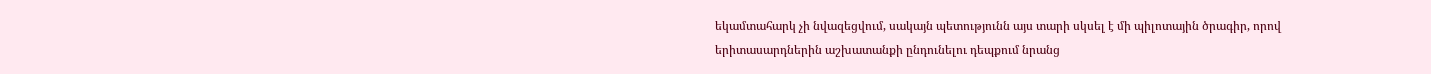եկամտահարկ չի նվազեցվում, սակայն պետությունն այս տարի սկսել է մի պիլոտային ծրագիր, որով երիտասարդներին աշխատանքի ընդունելու դեպքում նրանց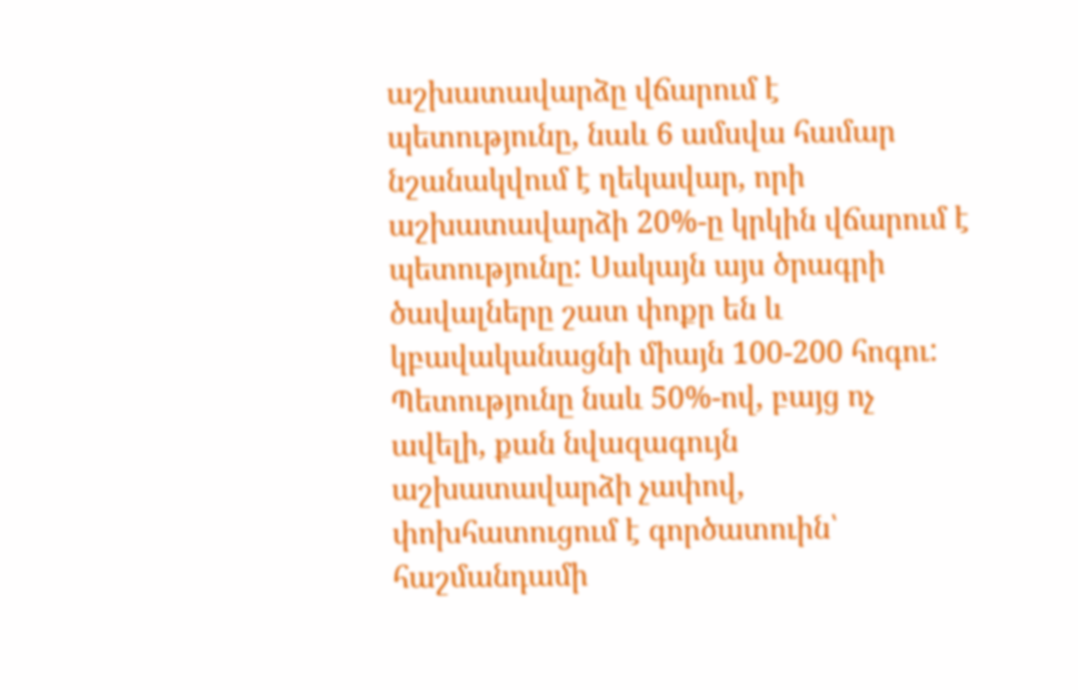աշխատավարձը վճարում է պետությունը, նաև 6 ամսվա համար նշանակվում է ղեկավար, որի աշխատավարձի 20%-ը կրկին վճարում է պետությունը: Սակայն այս ծրագրի ծավալները շատ փոքր են և կբավականացնի միայն 100-200 հոգու: Պետությունը նաև 50%-ով, բայց ոչ ավելի, քան նվազագույն աշխատավարձի չափով, փոխհատուցում է գործատուին՝ հաշմանդամի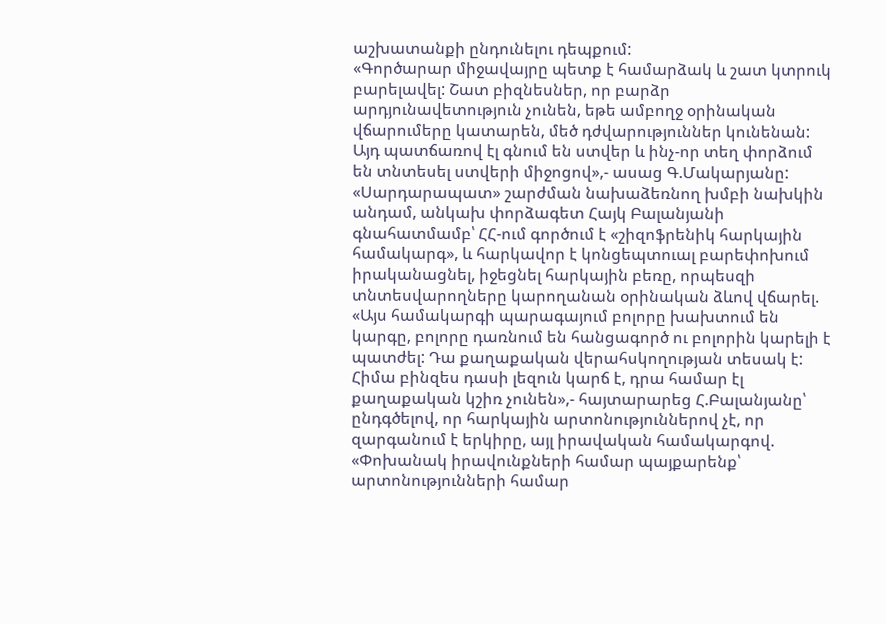աշխատանքի ընդունելու դեպքում:
«Գործարար միջավայրը պետք է համարձակ և շատ կտրուկ բարելավել: Շատ բիզնեսներ, որ բարձր արդյունավետություն չունեն, եթե ամբողջ օրինական վճարումերը կատարեն, մեծ դժվարություններ կունենան: Այդ պատճառով էլ գնում են ստվեր և ինչ-որ տեղ փորձում են տնտեսել ստվերի միջոցով»,- ասաց Գ.Մակարյանը:
«Սարդարապատ» շարժման նախաձեռնող խմբի նախկին անդամ, անկախ փորձագետ Հայկ Բալանյանի գնահատմամբ՝ ՀՀ-ում գործում է «շիզոֆրենիկ հարկային համակարգ», և հարկավոր է կոնցեպտուալ բարեփոխում իրականացնել, իջեցնել հարկային բեռը, որպեսզի տնտեսվարողները կարողանան օրինական ձևով վճարել. «Այս համակարգի պարագայում բոլորը խախտում են կարգը, բոլորը դառնում են հանցագործ ու բոլորին կարելի է պատժել: Դա քաղաքական վերահսկողության տեսակ է: Հիմա բինզես դասի լեզուն կարճ է, դրա համար էլ քաղաքական կշիռ չունեն»,- հայտարարեց Հ.Բալանյանը՝ ընդգծելով, որ հարկային արտոնություններով չէ, որ զարգանում է երկիրը, այլ իրավական համակարգով. «Փոխանակ իրավունքների համար պայքարենք՝ արտոնությունների համար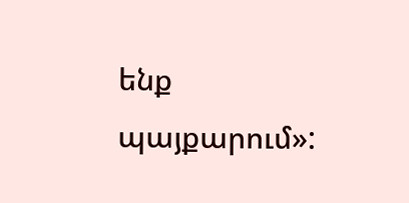ենք պայքարում»: